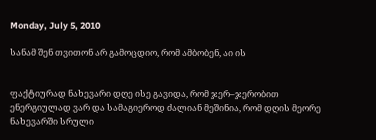Monday, July 5, 2010

სანამ შენ თვითონ არ გამოცდიო, რომ ამბობენ, აი ის


ფაქტიურად ნახევარი დღე ისე გავიდა, რომ ჯერ–ჯერობით ენერგიულად ვარ და სამაგიეროდ ძალიან მეშინია, რომ დღის მეორე ნახევარში სრული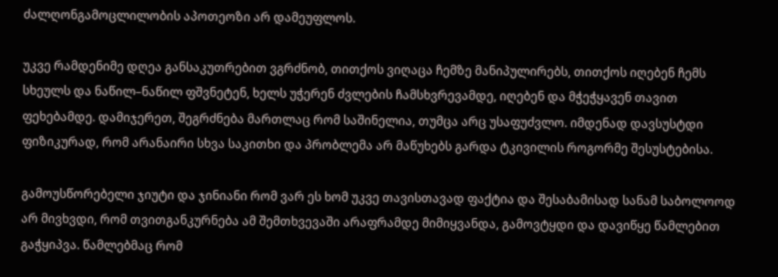ძალღონგამოცლილობის აპოთეოზი არ დამეუფლოს.

უკვე რამდენიმე დღეა განსაკუთრებით ვგრძნობ, თითქოს ვიღაცა ჩემზე მანიპულირებს, თითქოს იღებენ ჩემს სხეულს და ნაწილ–ნაწილ ფშვნეტენ, ხელს უჭერენ ძვლების ჩამსხვრევამდე, იღებენ და მჭეჭყავენ თავით ფეხებამდე. დამიჯერეთ, შეგრძნება მართლაც რომ საშინელია, თუმცა არც უსაფუძვლო. იმდენად დავსუსტდი ფიზიკურად, რომ არანაირი სხვა საკითხი და პრობლემა არ მაწუხებს გარდა ტკივილის როგორმე შესუსტებისა.

გამოუსწორებელი ჯიუტი და ჯინიანი რომ ვარ ეს ხომ უკვე თავისთავად ფაქტია და შესაბამისად სანამ საბოლოოდ არ მივხვდი, რომ თვითგანკურნება ამ შემთხვევაში არაფრამდე მიმიყვანდა, გამოვტყდი და დავიწყე წამლებით გაჭყიპვა. წამლებმაც რომ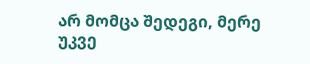არ მომცა შედეგი, მერე უკვე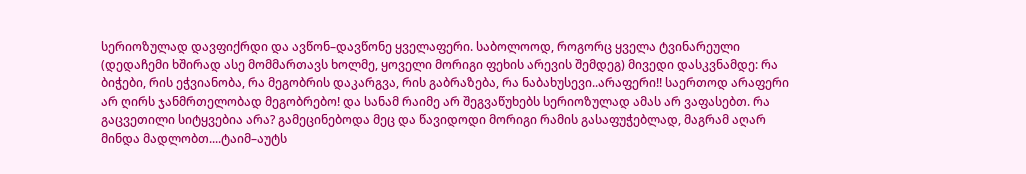სერიოზულად დავფიქრდი და ავწონ–დავწონე ყველაფერი. საბოლოოდ, როგორც ყველა ტვინარეული (დედაჩემი ხშირად ასე მომმართავს ხოლმე, ყოველი მორიგი ფეხის არევის შემდეგ) მივედი დასკვნამდე: რა ბიჭები, რის ეჭვიანობა, რა მეგობრის დაკარგვა, რის გაბრაზება, რა ნაბახუსევი..არაფერი!! საერთოდ არაფერი არ ღირს ჯანმრთელობად მეგობრებო! და სანამ რაიმე არ შეგვაწუხებს სერიოზულად ამას არ ვაფასებთ. რა გაცვეთილი სიტყვებია არა? გამეცინებოდა მეც და წავიდოდი მორიგი რამის გასაფუჭებლად, მაგრამ აღარ მინდა მადლობთ....ტაიმ–აუტს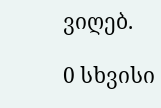ვიღებ.

0 სხვისი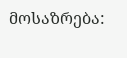მოსაზრება: